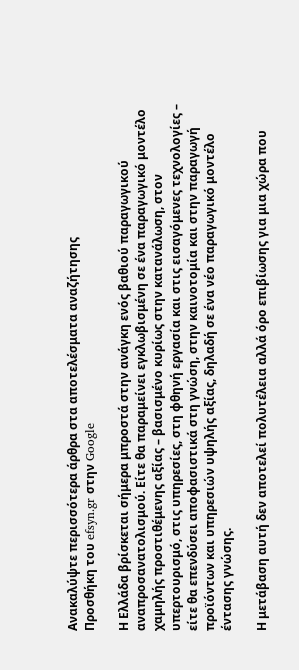Ανακαλύψτε περισσότερα άρθρα στα αποτελέσματα αναζήτησης
Προσθήκη του efsyn.gr στην Google

Η Ελλάδα βρίσκεται σήμερα μπροστά στην ανάγκη ενός βαθιού παραγωγικού αναπροσανατολισμού. Είτε θα παραμείνει εγκλωβισμένη σε ένα παραγωγικό μοντέλο χαμηλής προστιθέμενης αξίας – βασισμένο κυρίως στην κατανάλωση, στον υπερτουρισμό, στις υπηρεσίες, στη φθηνή εργασία και στις εισαγόμενες τεχνολογίες – είτε θα επενδύσει αποφασιστικά στη γνώση, στην καινοτομία και στην παραγωγή προϊόντων και υπηρεσιών υψηλής αξίας, δηλαδή σε ένα νέο παραγωγικό μοντέλο έντασης γνώσης.

Η μετάβαση αυτή δεν αποτελεί πολυτέλεια αλλά όρο επιβίωσης για μια χώρα που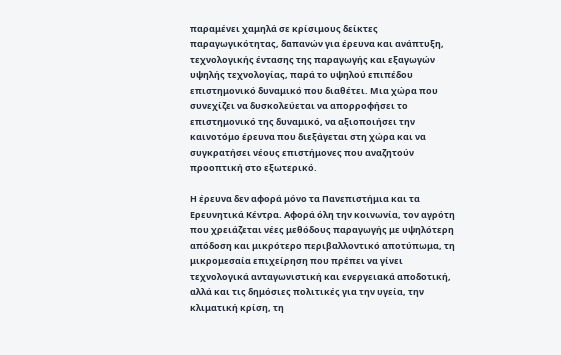παραμένει χαμηλά σε κρίσιμους δείκτες παραγωγικότητας, δαπανών για έρευνα και ανάπτυξη, τεχνολογικής έντασης της παραγωγής και εξαγωγών υψηλής τεχνολογίας, παρά το υψηλού επιπέδου επιστημονικό δυναμικό που διαθέτει. Μια χώρα που συνεχίζει να δυσκολεύεται να απορροφήσει το επιστημονικό της δυναμικό, να αξιοποιήσει την καινοτόμο έρευνα που διεξάγεται στη χώρα και να συγκρατήσει νέους επιστήμονες που αναζητούν προοπτική στο εξωτερικό.

Η έρευνα δεν αφορά μόνο τα Πανεπιστήμια και τα Ερευνητικά Κέντρα. Αφορά όλη την κοινωνία, τον αγρότη που χρειάζεται νέες μεθόδους παραγωγής με υψηλότερη απόδοση και μικρότερο περιβαλλοντικό αποτύπωμα, τη μικρομεσαία επιχείρηση που πρέπει να γίνει τεχνολογικά ανταγωνιστική και ενεργειακά αποδοτική, αλλά και τις δημόσιες πολιτικές για την υγεία, την κλιματική κρίση, τη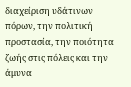διαχείριση υδάτινων πόρων, την πολιτική προστασία, την ποιότητα ζωής στις πόλεις και την άμυνα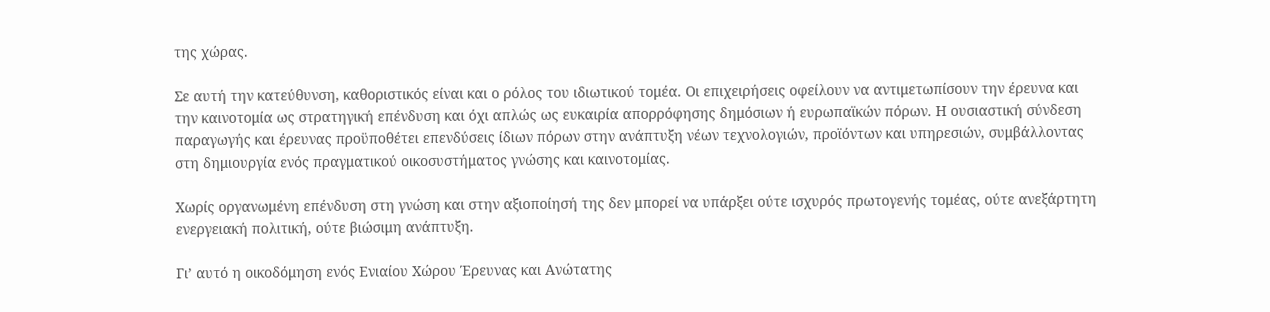της χώρας.

Σε αυτή την κατεύθυνση, καθοριστικός είναι και ο ρόλος του ιδιωτικού τομέα. Οι επιχειρήσεις οφείλουν να αντιμετωπίσουν την έρευνα και την καινοτομία ως στρατηγική επένδυση και όχι απλώς ως ευκαιρία απορρόφησης δημόσιων ή ευρωπαϊκών πόρων. Η ουσιαστική σύνδεση παραγωγής και έρευνας προϋποθέτει επενδύσεις ίδιων πόρων στην ανάπτυξη νέων τεχνολογιών, προϊόντων και υπηρεσιών, συμβάλλοντας στη δημιουργία ενός πραγματικού οικοσυστήματος γνώσης και καινοτομίας.

Χωρίς οργανωμένη επένδυση στη γνώση και στην αξιοποίησή της δεν μπορεί να υπάρξει ούτε ισχυρός πρωτογενής τομέας, ούτε ανεξάρτητη ενεργειακή πολιτική, ούτε βιώσιμη ανάπτυξη.

Γι’ αυτό η οικοδόμηση ενός Ενιαίου Χώρου Έρευνας και Ανώτατης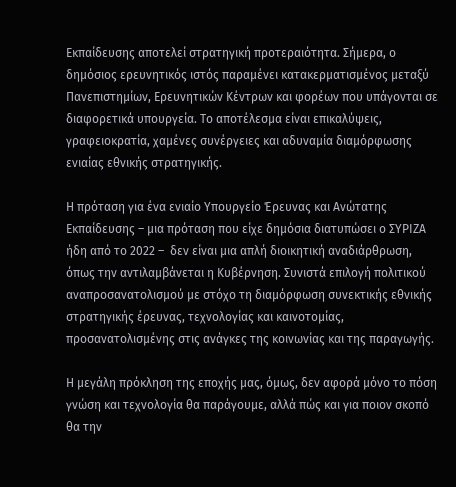Εκπαίδευσης αποτελεί στρατηγική προτεραιότητα. Σήμερα, ο δημόσιος ερευνητικός ιστός παραμένει κατακερματισμένος μεταξύ Πανεπιστημίων, Ερευνητικών Κέντρων και φορέων που υπάγονται σε διαφορετικά υπουργεία. Το αποτέλεσμα είναι επικαλύψεις, γραφειοκρατία, χαμένες συνέργειες και αδυναμία διαμόρφωσης ενιαίας εθνικής στρατηγικής.

Η πρόταση για ένα ενιαίο Υπουργείο Έρευνας και Ανώτατης Εκπαίδευσης – μια πρόταση που είχε δημόσια διατυπώσει ο ΣΥΡΙΖΑ ήδη από το 2022 –  δεν είναι μια απλή διοικητική αναδιάρθρωση, όπως την αντιλαμβάνεται η Κυβέρνηση. Συνιστά επιλογή πολιτικού αναπροσανατολισμού με στόχο τη διαμόρφωση συνεκτικής εθνικής στρατηγικής έρευνας, τεχνολογίας και καινοτομίας, προσανατολισμένης στις ανάγκες της κοινωνίας και της παραγωγής.

Η μεγάλη πρόκληση της εποχής μας, όμως, δεν αφορά μόνο το πόση γνώση και τεχνολογία θα παράγουμε, αλλά πώς και για ποιον σκοπό θα την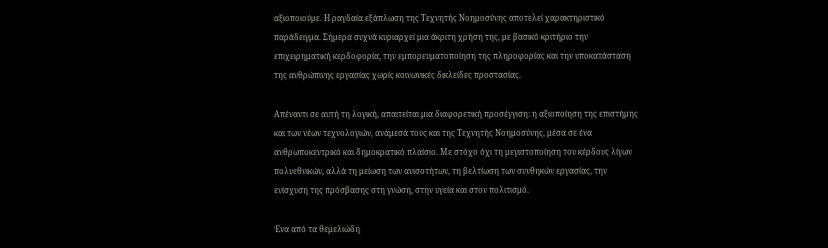αξιοποιούμε. Η ραγδαία εξάπλωση της Τεχνητής Νοημοσύνης αποτελεί χαρακτηριστικό παράδειγμα. Σήμερα συχνά κυριαρχεί μια άκριτη χρήση της, με βασικό κριτήριο την επιχειρηματική κερδοφορία, την εμπορευματοποίηση της πληροφορίας και την υποκατάσταση της ανθρώπινης εργασίας χωρίς κοινωνικές δικλείδες προστασίας.

Απέναντι σε αυτή τη λογική, απαιτείται μια διαφορετική προσέγγιση: η αξιοποίηση της επιστήμης και των νέων τεχνολογιών, ανάμεσά τους και της Τεχνητής Νοημοσύνης, μέσα σε ένα ανθρωποκεντρικό και δημοκρατικό πλαίσιο. Με στόχο όχι τη μεγιστοποίηση του κέρδους λίγων πολυεθνικών, αλλά τη μείωση των ανισοτήτων, τη βελτίωση των συνθηκών εργασίας, την ενίσχυση της πρόσβασης στη γνώση, στην υγεία και στον πολιτισμό.

Ένα από τα θεμελιώδη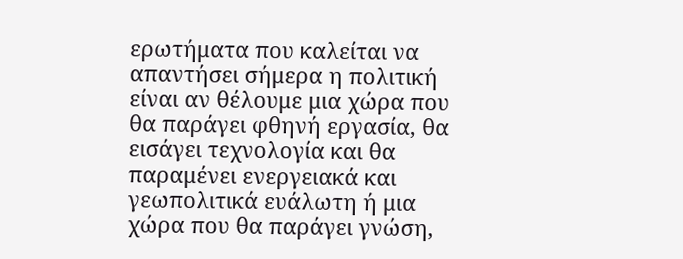ερωτήματα που καλείται να απαντήσει σήμερα η πολιτική είναι αν θέλουμε μια χώρα που θα παράγει φθηνή εργασία, θα εισάγει τεχνολογία και θα παραμένει ενεργειακά και γεωπολιτικά ευάλωτη ή μια χώρα που θα παράγει γνώση,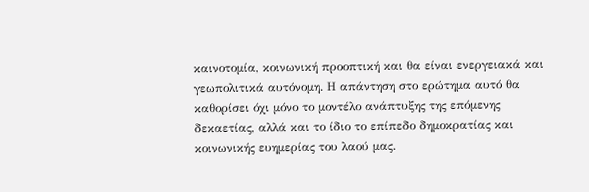καινοτομία, κοινωνική προοπτική και θα είναι ενεργειακά και γεωπολιτικά αυτόνομη. Η απάντηση στο ερώτημα αυτό θα καθορίσει όχι μόνο το μοντέλο ανάπτυξης της επόμενης δεκαετίας, αλλά και το ίδιο το επίπεδο δημοκρατίας και κοινωνικής ευημερίας του λαού μας.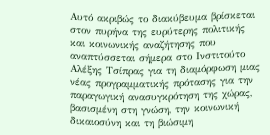Αυτό ακριβώς το διακύβευμα βρίσκεται στον πυρήνα της ευρύτερης πολιτικής και κοινωνικής αναζήτησης που αναπτύσσεται σήμερα στο Ινστιτούτο Αλέξης Τσίπρας για τη διαμόρφωση μιας νέας προγραμματικής πρότασης για την παραγωγική ανασυγκρότηση της χώρας, βασισμένη στη γνώση, την κοινωνική δικαιοσύνη και τη βιώσιμη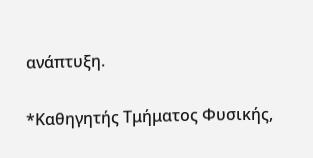ανάπτυξη.

*Καθηγητής Τμήματος Φυσικής,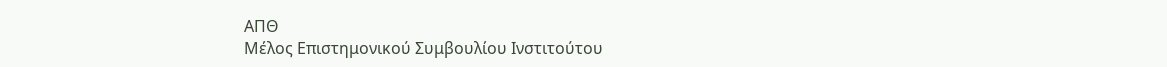ΑΠΘ
Μέλος Επιστημονικού Συμβουλίου Ινστιτούτου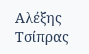Αλέξης Τσίπρας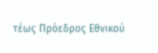τέως Πρόεδρος Εθνικού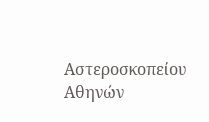Αστεροσκοπείου Αθηνών